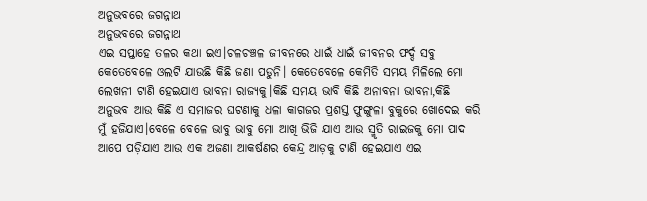ଅନୁଭବରେ ଜଗନ୍ନାଥ
ଅନୁଭବରେ ଜଗନ୍ନାଥ
ଏଇ ସପ୍ତାହେ ତଳର କଥା ଇଏ।ଚଳଚଞ୍ଚଳ ଜୀବନରେ ଧାଇଁ ଧାଇଁ ଜୀବନର ଫର୍ଦ୍ଦ ସବୁ କେତେବେଳେ ଓଲଟି ଯାଉଛି କିଛି ଜଣା ପଡୁନି। କେତେବେଳେ କେମିତି ସମୟ ମିଳିଲେ ମୋ ଲେଖନୀ ଟାଣି ହେଇଯାଏ ଭାବନା ରାଜ୍ୟକୁ।କିଛି ସମୟ ଭାବି କିଛି ଅନାବନା ଭାବନା,କିଛି ଅନୁଭବ ଆଉ କିଛି ଏ ସମାଜର ଘଟଣାକୁ ଧଳା କାଗଜର ପ୍ରଶସ୍ତ ଫୁଙ୍ଗୁଳା ବୁକୁରେ ଖୋଦେଇ କରି ମୁଁ ହଜିଯାଏ।ବେଳେ ବେଳେ ଭାବୁ ଭାବୁ ମୋ ଆଖି ଭିଜି ଯାଏ ଆଉ ସ୍ମୃତି ରାଇଜକୁ ମୋ ପାଦ ଆପେ ପଡ଼ିଯାଏ ଆଉ ଏକ ଅଜଣା ଆକର୍ଷଣର କେନ୍ଦ୍ର ଆଡ଼କୁ ଟାଣି ହେଇଯାଏ ଏଇ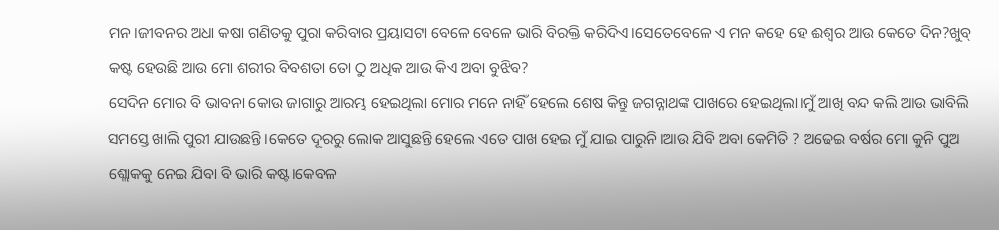ମନ।ଜୀବନର ଅଧା କଷା ଗଣିତକୁ ପୁରା କରିବାର ପ୍ରୟାସଟା ବେଳେ ବେଳେ ଭାରି ବିରକ୍ତି କରିଦିଏ।ସେତେବେଳେ ଏ ମନ କହେ ହେ ଈଶ୍ୱର ଆଉ କେତେ ଦିନ?ଖୁବ୍ କଷ୍ଟ ହେଉଛି ଆଉ ମୋ ଶରୀର ବିବଶତା ତୋ ଠୁ ଅଧିକ ଆଉ କିଏ ଅବା ବୁଝିବ?
ସେଦିନ ମୋର ବି ଭାବନା କୋଉ ଜାଗାରୁ ଆରମ୍ଭ ହେଇଥିଲା ମୋର ମନେ ନାହିଁ ହେଲେ ଶେଷ କିନ୍ତୁ ଜଗନ୍ନାଥଙ୍କ ପାଖରେ ହେଇଥିଲା।ମୁଁ ଆଖି ବନ୍ଦ କଲି ଆଉ ଭାବିଲି ସମସ୍ତେ ଖାଲି ପୁରୀ ଯାଉଛନ୍ତି।କେତେ ଦୂରରୁ ଲୋକ ଆସୁଛନ୍ତି ହେଲେ ଏତେ ପାଖ ହେଇ ମୁଁ ଯାଇ ପାରୁନି।ଆଉ ଯିବି ଅବା କେମିତି ? ଅଢେଇ ବର୍ଷର ମୋ କୁନି ପୁଅ ଶ୍ଲୋକକୁ ନେଇ ଯିବା ବି ଭାରି କଷ୍ଟ।କେବଳ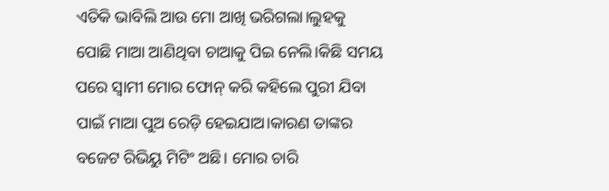ଏତିକି ଭାବିଲି ଆଉ ମୋ ଆଖି ଭରିଗଲା।ଲୁହକୁ ପୋଛି ମାଆ ଆଣିଥିବା ଚାଆକୁ ପିଇ ନେଲି।କିଛି ସମୟ ପରେ ସ୍ଵାମୀ ମୋର ଫୋନ୍ କରି କହିଲେ ପୁରୀ ଯିବା ପାଇଁ ମାଆ ପୁଅ ରେଡ଼ି ହେଇଯାଅ।କାରଣ ତାଙ୍କର ବଜେଟ ରିଭିୟୁ ମିଟିଂ ଅଛି। ମୋର ଚାରି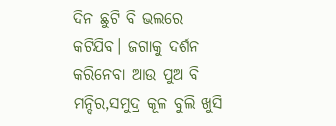ଦିନ ଛୁଟି ବି ଭଲରେ କଟିଯିବ। ଜଗାକୁ ଦର୍ଶନ କରିନେବା ଆଉ ପୁଅ ବି ମନ୍ଦିର,ସମୁଦ୍ର କୂଳ ବୁଲି ଖୁସି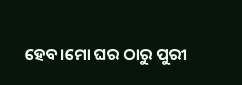ହେବ।ମୋ ଘର ଠାରୁ ପୁରୀ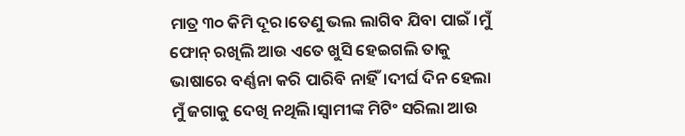ମାତ୍ର ୩୦ କିମି ଦୂର।ତେଣୁ ଭଲ ଲାଗିବ ଯିବା ପାଇଁ ।ମୁଁ ଫୋନ୍ ରଖିଲି ଆଉ ଏତେ ଖୁସି ହେଇଗଲି ତାକୁ ଭାଷାରେ ବର୍ଣ୍ଣନା କରି ପାରିବି ନାହିଁ।ଦୀର୍ଘ ଦିନ ହେଲା ମୁଁ ଜଗାକୁ ଦେଖି ନଥିଲି।ସ୍ଵାମୀଙ୍କ ମିଟିଂ ସରିଲା ଆଉ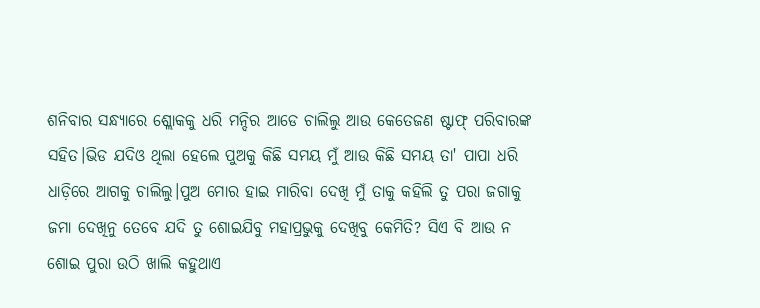ଶନିବାର ସନ୍ଧ୍ୟାରେ ଶ୍ଲୋକକୁ ଧରି ମନ୍ଦିର ଆଡେ ଚାଲିଲୁ ଆଉ କେତେଜଣ ଷ୍ଟାଫ୍ ପରିବାରଙ୍କ ସହିତ।ଭିଡ ଯଦିଓ ଥିଲା ହେଲେ ପୁଅକୁ କିଛି ସମୟ ମୁଁ ଆଉ କିଛି ସମୟ ତା' ପାପା ଧରି ଧାଡ଼ିରେ ଆଗକୁ ଚାଲିଲୁ।ପୁଅ ମୋର ହାଇ ମାରିବା ଦେଖି ମୁଁ ତାକୁ କହିଲି ତୁ ପରା ଜଗାକୁ ଜମା ଦେଖିନୁ ତେବେ ଯଦି ତୁ ଶୋଇଯିବୁ ମହାପ୍ରଭୁକୁ ଦେଖିବୁ କେମିତି? ସିଏ ବି ଆଉ ନ ଶୋଇ ପୁରା ଉଠି ଖାଲି କହୁଥାଏ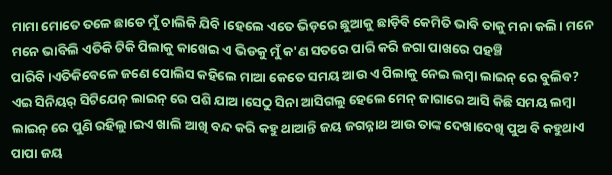ମାମା ମୋତେ ତଳେ ଛାଡେ ମୁଁ ଚାଲିକି ଯିବି।ହେଲେ ଏତେ ଭିଡ଼ରେ ଛୁଆକୁ ଛାଡ଼ିବି କେମିତି ଭାବି ତାକୁ ମନା କଲି। ମନେ ମନେ ଭାବିଲି ଏତିକି ଟିକି ପିଲାକୁ କାଖେଇ ଏ ଭିଡକୁ ମୁଁ କ'ଣ ସତରେ ପାରି କରି ଜଗା ପାଖରେ ପହଞ୍ଚି ପାରିବି।ଏତିକିବେଳେ ଜଣେ ପୋଲିସ କହିଲେ ମାଆ କେତେ ସମୟ ଆଉ ଏ ପିଲାକୁ ନେଇ ଲମ୍ବା ଲାଇନ୍ ରେ ବୁଲିବ? ଏଇ ସିନିୟର୍ ସିଟିଯେନ୍ ଲାଇନ୍ ରେ ପଶି ଯାଅ।ସେଠୁ ସିନା ଆସିଗଲୁ ହେଲେ ମେନ୍ ଜାଗାରେ ଆସି କିଛି ସମୟ ଲମ୍ବା ଲାଇନ୍ ରେ ପୁଣି ରହିଲୁ।ଇଏ ଖାଲି ଆଖି ବନ୍ଦ କରି କହୁ ଥାଆନ୍ତି ଜୟ ଜଗନ୍ନାଥ ଆଉ ତାଙ୍କ ଦେଖାଦେଖି ପୁଅ ବି କହୁଥାଏ ପାପା ଜୟ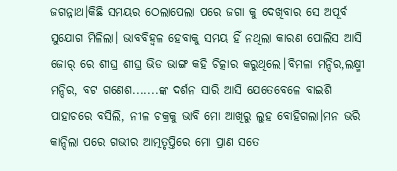ଜଗନ୍ନାଥ।କିଛି ସମୟର ଠେଲାପେଲା ପରେ ଜଗା କୁ ଦେଖିବାର ସେ ଅପୂର୍ବ ସୁଯୋଗ ମିଳିଲା। ଭାବବିହ୍ୱଳ ହେବାକୁ ସମୟ ହିଁ ନଥିଲା କାରଣ ପୋଲିସ ଆସି ଜୋର୍ ରେ ଶୀଘ୍ର ଶୀଘ୍ର ଭିଡ ଭାଙ୍ଗ କହି ଚିତ୍କାର କରୁଥିଲେ।ବିମଳା ମନ୍ଦିର,ଲକ୍ଷ୍ମୀ ମନ୍ଦିର, ବଟ ଗଣେଶ.......ଙ୍କ ଦର୍ଶନ ସାରି ଆସି ଯେତେବେଳେ ବାଇଶି ପାହାଚରେ ବସିଲି, ନୀଳ ଚକ୍ରକୁ ଭାବି ମୋ ଆଖିରୁ ଲୁହ ବୋହିଗଲା।ମନ ଭରି କାନ୍ଦିଲା ପରେ ଗଭୀର ଆତ୍ମତୃପ୍ତିରେ ମୋ ପ୍ରାଣ ସତେ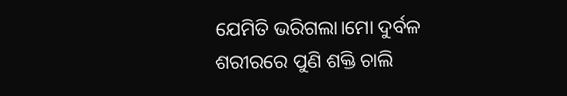ଯେମିତି ଭରିଗଲା।ମୋ ଦୁର୍ବଳ ଶରୀରରେ ପୁଣି ଶକ୍ତି ଚାଲି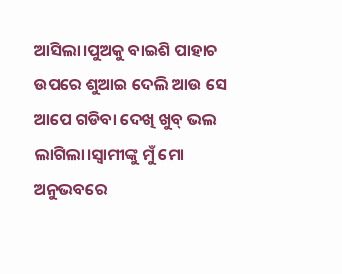ଆସିଲା।ପୁଅକୁ ବାଇଶି ପାହାଚ ଉପରେ ଶୁଆଇ ଦେଲି ଆଉ ସେ ଆପେ ଗଡିବା ଦେଖି ଖୁବ୍ ଭଲ ଲାଗିଲା।ସ୍ଵାମୀଙ୍କୁ ମୁଁ ମୋ ଅନୁଭବରେ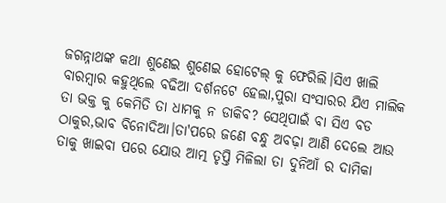ଜଗନ୍ନାଥଙ୍କ କଥା ଶୁଣେଇ ଶୁଣେଇ ହୋଟେଲ୍ କୁ ଫେରିଲି।ସିଏ ଖାଲି ବାରମ୍ବାର କହୁଥିଲେ ବଢିଆ ଦର୍ଶନଟେ ହେଲା,ପୁରା ସଂସାରର ଯିଏ ମାଲିକ ତା ଭକ୍ତ କୁ କେମିତି ତା ଧାମକୁ ନ ଡାକିବ? ସେଥିପାଇଁ ବା ସିଏ ବଡ ଠାକୁର,ଭାବ ବିନୋଦିଆ।ତା'ପରେ ଜଣେ ବନ୍ଧୁ ଅବଢ଼ା ଆଣି ଦେଲେ ଆଉ ତାକୁ ଖାଇବା ପରେ ଯୋଉ ଆତ୍ମ ତୃପ୍ତି ମିଳିଲା ତା ଦୁନିଆଁ ର ଦାମିକା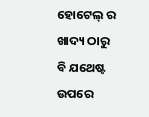ହୋଟେଲ୍ ର ଖାଦ୍ୟ ଠାରୁ ବି ଯଥେଷ୍ଟ ଉପରେ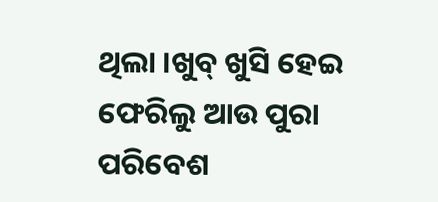ଥିଲା ।ଖୁବ୍ ଖୁସି ହେଇ ଫେରିଲୁ ଆଉ ପୁରା ପରିବେଶ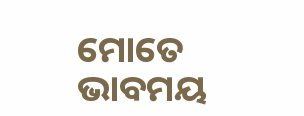ମୋତେ ଭାବମୟ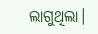ଲାଗୁଥିଲା।